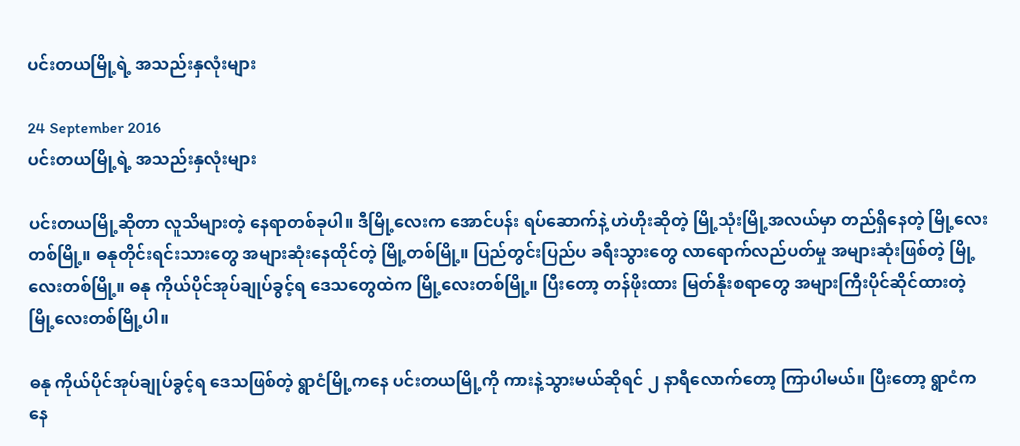ပင်းတယမြို့ရဲ့ အသည်းနှလုံးများ

24 September 2016
ပင်းတယမြို့ရဲ့ အသည်းနှလုံးများ

ပင်းတယမြို့ဆိုတာ လူသိများတဲ့ နေရာတစ်ခုပါ။ ဒီမြို့လေးက အောင်ပန်း ရပ်ဆောက်နဲ့ ဟဲဟိုးဆိုတဲ့ မြို့သုံးမြို့အလယ်မှာ တည်ရှိနေတဲ့ မြို့လေးတစ်မြို့။ ဓနုတိုင်းရင်းသားတွေ အများဆုံးနေထိုင်တဲ့ မြို့တစ်မြို့။ ပြည်တွင်းပြည်ပ ခရီးသွားတွေ လာရောက်လည်ပတ်မှု အများဆုံးဖြစ်တဲ့ မြို့လေးတစ်မြို့။ ဓနု ကိုယ်ပိုင်အုပ်ချုပ်ခွင့်ရ ဒေသတွေထဲက မြို့လေးတစ်မြို့။ ပြီးတော့ တန်ဖိုးထား မြတ်နိုးစရာတွေ အများကြီးပိုင်ဆိုင်ထားတဲ့ မြို့လေးတစ်မြို့ပါ။

ဓနု ကိုယ်ပိုင်အုပ်ချုပ်ခွင့်ရ ဒေသဖြစ်တဲ့ ရွာငံမြို့ကနေ ပင်းတယမြို့ကို ကားနဲ့သွားမယ်ဆိုရင် ၂ နာရီလောက်တော့ ကြာပါမယ်။ ပြီးတော့ ရွာငံကနေ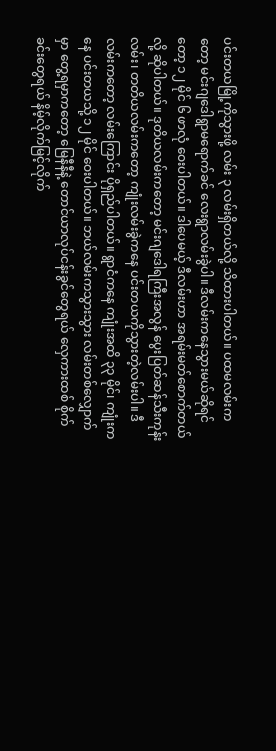ပင်းတယမြို့ကိုသွားဖို့ လမ်း ၃ လမ်းရှိတယ်လို့ သိထားပါတယ်။ ပထမလမ်းကတော့ မင်းဂျဒေါရွာမရောက်ခင် လေးရွာလမ်းခွဲပါ။ ဒီလမ်းကနေသွားမယ်ဆိုရင်တော့ ၁၂ မိုင် ၆ ဖာလုံ ဝေးပါတယ်။ ဒါပေမယ့် ဒီလမ်းဟာ အရမ်းမတ်စောက်တယ်လို့ ဆိုပါတယ်။ ဒုတိယလမ်းကတော့ မင်းဂျဒေါရကြီးအလွန် ပွေးပြတ်ဆန်သီးကုန်းလမ်း၊ တတိယလမ်းကတော့ ကျုံးလမ်းခွဲကနေ ပင်းတယကိုသွားတဲ့လမ်းပါ။ ဒီလမ်းကတော့ လမ်းကြောင်း ပိုရှည်ပါတယ်။ ရွာငံကနေ ကျုံးအထိ ၃၃ မိုင်၊ ကျုံးကနေ ပင်းတယသို့ ၁၂ မိုင် ဝေးပါတယ်။ ဘယ်လမ်းကသွားသွား လမ်းတစ်လျှောက်မှာ တွေ့ရမှာကတော့ မြေနီနီနဲ့ တောင်ယာလုပ်ငန်းခွင်တွေရယ် လှေကားထစ် စိုက်ခင်းတွေရယ် နိမ့်လိုက်မြင့်လိုက်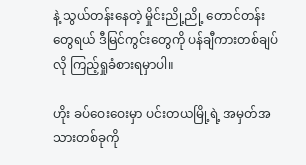နဲ့ သွယ်တန်းနေတဲ့ မှိုင်းညို့ညို့ တောင်တန်းတွေရယ် ဒီမြင်ကွင်းတွေကို ပန်ချီကားတစ်ချပ်လို ကြည့်ရှုခံစားရမှာပါ။

ဟိုး ခပ်ဝေးဝေးမှာ ပင်းတယမြို့ရဲ့ အမှတ်အသားတစ်ခုကို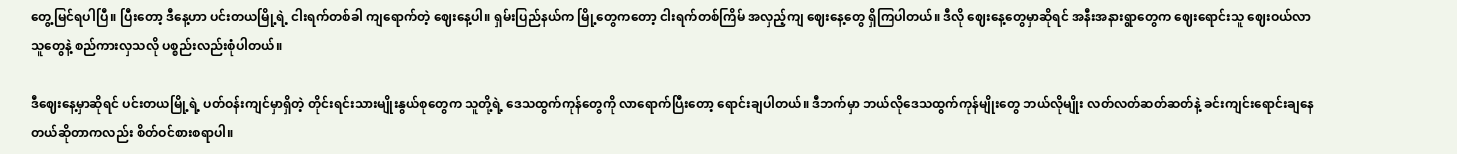တွေ့မြင်ရပါပြီ။ ပြီးတော့ ဒီနေ့ဟာ ပင်းတယမြို့ရဲ့ ငါးရက်တစ်ခါ ကျရောက်တဲ့ ဈေးနေ့ပါ။ ရှမ်းပြည်နယ်က မြို့တွေကတော့ ငါးရက်တစ်ကြိမ် အလှည့်ကျ ဈေးနေ့တွေ ရှိကြပါတယ်။ ဒီလို ဈေးနေ့တွေမှာဆိုရင် အနီးအနားရွာတွေက ဈေးရောင်းသူ ဈေးဝယ်လာသူတွေနဲ့ စည်ကားလှသလို ပစ္စည်းလည်းစုံပါတယ်။

ဒီဈေးနေ့မှာဆိုရင် ပင်းတယမြို့ရဲ့ ပတ်ဝန်းကျင်မှာရှိတဲ့ တိုင်းရင်းသားမျိုးနွယ်စုတွေက သူတို့ရဲ့ ဒေသထွက်ကုန်တွေကို လာရောက်ပြီးတော့ ရောင်းချပါတယ်။ ဒီဘက်မှာ ဘယ်လိုဒေသထွက်ကုန်မျိုးတွေ ဘယ်လိုမျိုး လတ်လတ်ဆတ်ဆတ်နဲ့ ခင်းကျင်းရောင်းချနေတယ်ဆိုတာကလည်း စိတ်ဝင်စားစရာပါ။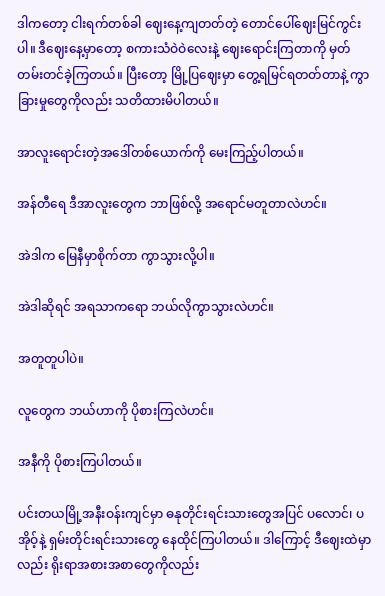ဒါကတော့ ငါးရက်တစ်ခါ ဈေးနေ့ကျတတ်တဲ့ တောင်ပေါ်ဈေးမြင်ကွင်းပါ။ ဒီဈေးနေ့မှာတော့ စကားသံဝဲဝဲလေးနဲ့ ဈေးရောင်းကြတာကို မှတ်တမ်းတင်ခဲ့ကြတယ်။ ပြီးတော့ မြို့ပြဈေးမှာ တွေ့ရမြင်ရတတ်တာနဲ့ ကွာခြားမှုတွေကိုလည်း သတိထားမိပါတယ်။

အာလူးရောင်းတဲ့အဒေါ်တစ်ယောက်ကို မေးကြည့်ပါတယ်။

အန်တီရေ ဒီအာလူးတွေက ဘာဖြစ်လို့ အရောင်မတူတာလဲဟင်။

အဲဒါက မြေနီမှာစိုက်တာ ကွာသွားလို့ပါ။

အဲဒါဆိုရင် အရသာကရော ဘယ်လိုကွာသွားလဲဟင်။

အတူတူပါပဲ။

လူတွေက ဘယ်ဟာကို ပိုစားကြလဲဟင်။

အနီကို ပိုစားကြပါတယ်။

ပင်းတယမြို့အနီးဝန်းကျင်မှာ ဓနုတိုင်းရင်းသားတွေအပြင် ပလောင်၊ ပအိုဝ့်နဲ့ ရှမ်းတိုင်းရင်းသားတွေ နေထိုင်ကြပါတယ်။ ဒါကြောင့် ဒီဈေးထဲမှာလည်း ရိုးရာအစားအစာတွေကိုလည်း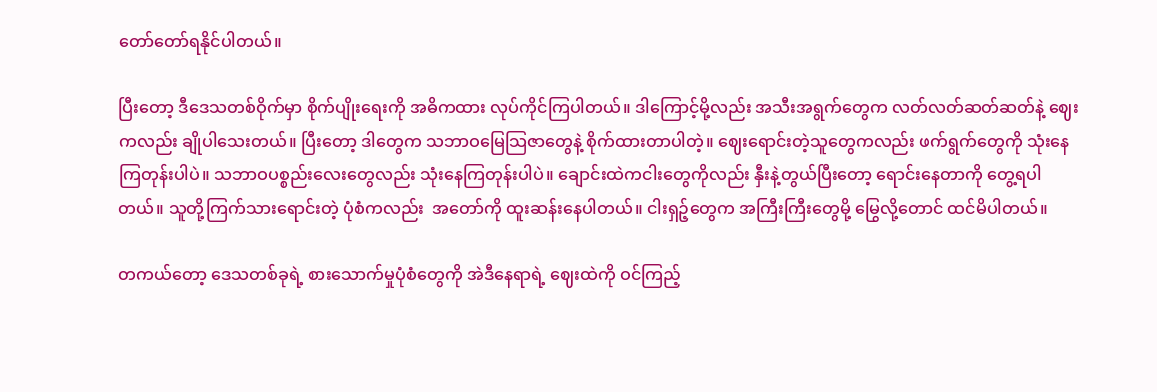တော်တော်ရနိုင်ပါတယ်။

ပြီးတော့ ဒီဒေသတစ်ဝိုက်မှာ စိုက်ပျိုးရေးကို အဓိကထား လုပ်ကိုင်ကြပါတယ်။ ဒါကြောင့်မို့လည်း အသီးအရွက်တွေက လတ်လတ်ဆတ်ဆတ်နဲ့ ဈေးကလည်း ချိုပါသေးတယ်။ ပြီးတော့ ဒါတွေက သဘာဝမြေသြဇာတွေနဲ့ စိုက်ထားတာပါတဲ့။ ဈေးရောင်းတဲ့သူတွေကလည်း ဖက်ရွက်တွေကို သုံးနေကြတုန်းပါပဲ။ သဘာဝပစ္စည်းလေးတွေလည်း သုံးနေကြတုန်းပါပဲ။ ချောင်းထဲကငါးတွေကိုလည်း နှီးနဲ့တွယ်ပြီးတော့ ရောင်းနေတာကို တွေ့ရပါတယ်။ သူတို့ကြက်သားရောင်းတဲ့ ပုံစံကလည်း  အတော်ကို ထူးဆန်းနေပါတယ်။ ငါးရှဉ့်တွေက အကြီးကြီးတွေမို့ မြွေလို့တောင် ထင်မိပါတယ်။

တကယ်တော့ ဒေသတစ်ခုရဲ့ စားသောက်မှုပုံစံတွေကို အဲဒီနေရာရဲ့ ဈေးထဲကို ဝင်ကြည့်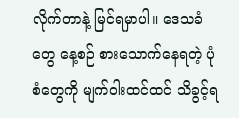လိုက်တာနဲ့ မြင်ရမှာပါ။ ဒေသခံတွေ နေ့စဉ် စားသောက်နေရတဲ့ ပုံစံတွေကို မျက်ဝါးထင်ထင် သိခွင့်ရ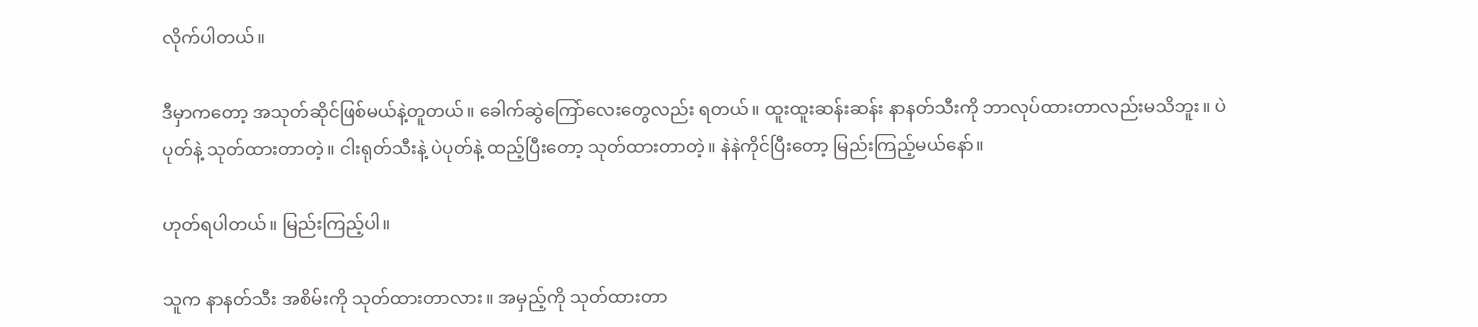လိုက်ပါတယ်။

ဒီမှာကတော့ အသုတ်ဆိုင်ဖြစ်မယ်နဲ့တူတယ်။ ခေါက်ဆွဲကြော်လေးတွေလည်း ရတယ်။ ထူးထူးဆန်းဆန်း နာနတ်သီးကို ဘာလုပ်ထားတာလည်းမသိဘူး။ ပဲပုတ်နဲ့ သုတ်ထားတာတဲ့။ ငါးရုတ်သီးနဲ့ ပဲပုတ်နဲ့ ထည့်ပြီးတော့ သုတ်ထားတာတဲ့။ နဲနဲကိုင်ပြီးတော့ မြည်းကြည့်မယ်နော်။

ဟုတ်ရပါတယ်။ မြည်းကြည့်ပါ။

သူက နာနတ်သီး အစိမ်းကို သုတ်ထားတာလား။ အမှည့်ကို သုတ်ထားတာ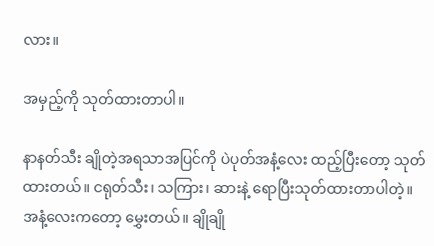လား။

အမှည့်ကို သုတ်ထားတာပါ။

နာနတ်သီး ချိုတဲ့အရသာအပြင်ကို ပဲပုတ်အနံ့လေး ထည့်ပြီးတော့ သုတ်ထားတယ်။ ငရုတ်သီး၊ သကြား၊ ဆားနဲ့ ရောပြီးသုတ်ထားတာပါတဲ့။ အနံ့လေးကတော့ မွှေးတယ်။ ချိုချို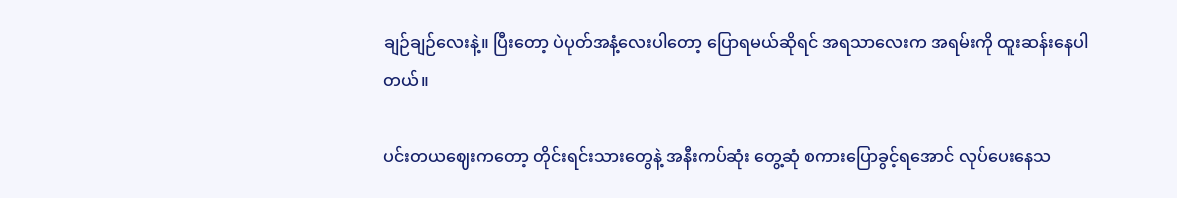ချဉ်ချဉ်လေးနဲ့။ ပြီးတော့ ပဲပုတ်အနံ့လေးပါတော့ ပြောရမယ်ဆိုရင် အရသာလေးက အရမ်းကို ထူးဆန်းနေပါတယ်။

ပင်းတယဈေးကတော့ တိုင်းရင်းသားတွေနဲ့ အနီးကပ်ဆုံး တွေ့ဆုံ စကားပြောခွင့်ရအောင် လုပ်ပေးနေသ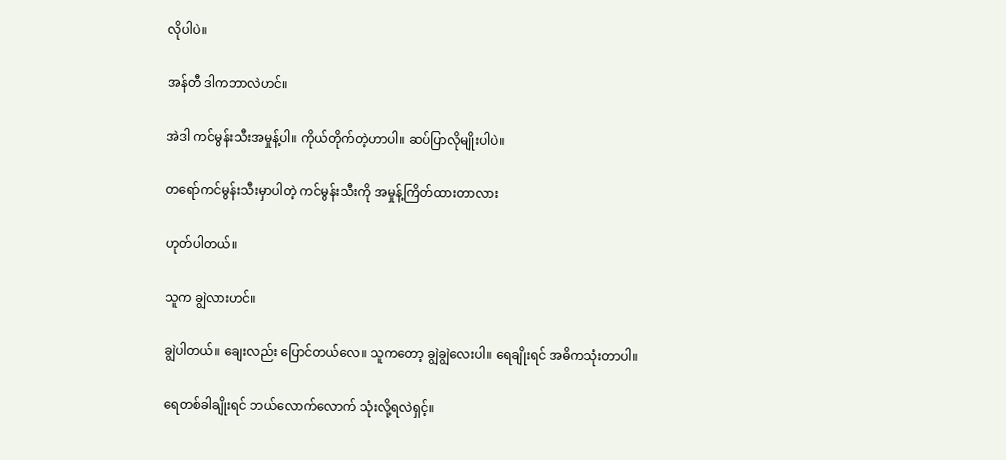လိုပါပဲ။

အန်တီ ဒါကဘာလဲဟင်။

အဲဒါ ကင်မွန်းသီးအမှုန့်ပါ။ ကိုယ်တိုက်တဲ့ဟာပါ။ ဆပ်ပြာလိုမျိုးပါပဲ။

တရော်ကင်မွန်းသီးမှာပါတဲ့ ကင်မွန်းသီးကို အမှုန့်ကြိတ်ထားတာလား

ဟုတ်ပါတယ်။

သူက ချွဲလားဟင်။

ချွဲပါတယ်။ ချေးလည်း ပြောင်တယ်လေ။ သူကတော့ ချွဲချွဲလေးပါ။ ရေချိုးရင် အဓိကသုံးတာပါ။

ရေတစ်ခါချိုးရင် ဘယ်လောက်လောက် သုံးလို့ရလဲရှင့်။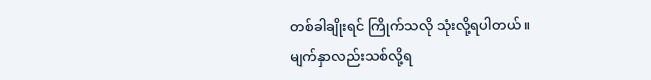တစ်ခါချိုးရင် ကြိုက်သလို သုံးလို့ရပါတယ်။ မျက်နှာလည်းသစ်လို့ရ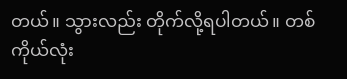တယ်။ သွားလည်း တိုက်လို့ရပါတယ်။ တစ်ကိုယ်လုံး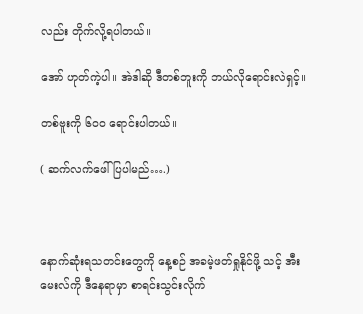လည်း တိုက်လို့ရပါတယ်။

အော် ဟုတ်ကဲ့ပါ။ အဲဒါဆို ဒီတစ်ဘူးကို ဘယ်လိုရောင်းလဲရှင့်။

တစ်ဗူးကို ၆၀၀ ရောင်းပါတယ်။

( ဆက်လက်ဖေါ်ပြပါမည်….)



နောက်ဆုံးရသတင်းတွေကို နေ့စဉ် အခမဲ့ဖတ်ရှုနိုင်ဖို့ သင့် အီးမေးလ်ကို ဒီနေရာမှာ စာရင်းသွင်းလိုက်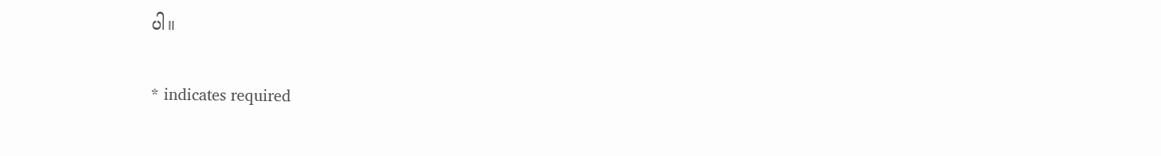ပါ။

* indicates required